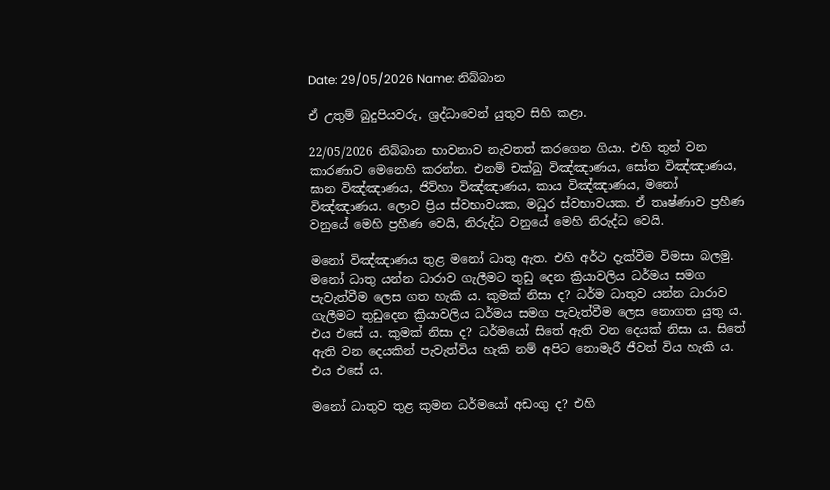Date: 29/05/2026 Name: නිබ්බාන

ඒ උතුම් බුදුපියවරු, ශ්‍රද්ධාවෙන් යුතුව සිහි කළා.

22/05/2026 නිබ්බාන භාවනාව නැවතත් කරගෙන ගියා. එහි තුන් වන කාරණාව මෙනෙහි කරන්න. එනම් චක්ඛු විඤ්ඤාණය, සෝත විඤ්ඤාණය, ඝාන විඤ්ඤාණය, ජිව්හා විඤ්ඤාණය, කාය විඤ්ඤාණය, මනෝ විඤ්ඤාණය. ලොව ප්‍රිය ස්වභාවයක, මධුර ස්වභාවයක. ඒ තෘෂ්ණාව ප්‍රහීණ වනුයේ මෙහි ප්‍රහීණ වෙයි, නිරුද්ධ වනුයේ මෙහි නිරුද්ධ වෙයි.

මනෝ විඤ්ඤාණය තුළ මනෝ ධාතු ඇත. එහි අර්ථ දැක්වීම විමසා බලමු. මනෝ ධාතු යන්න ධාරාව ගැලීමට තුඩු දෙන ක්‍රියාවලිය ධර්මය සමග පැවැත්වීම ලෙස ගත හැකි ය. කුමක් නිසා ද? ධර්ම ධාතුව යන්න ධාරාව ගැලීමට තුඩුදෙන ක්‍රියාවලිය ධර්මය සමග පැවැත්වීම ලෙස නොගත යුතු ය. එය එසේ ය. කුමක් නිසා ද? ධර්මයෝ සිතේ ඇති වන දෙයක් නිසා ය. සිතේ ඇති වන දෙයකින් පැවැත්විය හැකි නම් අපිට නොමැරී ජීවත් විය හැකි ය. එය එසේ ය.

මනෝ ධාතුව තුළ කුමන ධර්මයෝ අඩංගු ද? එහි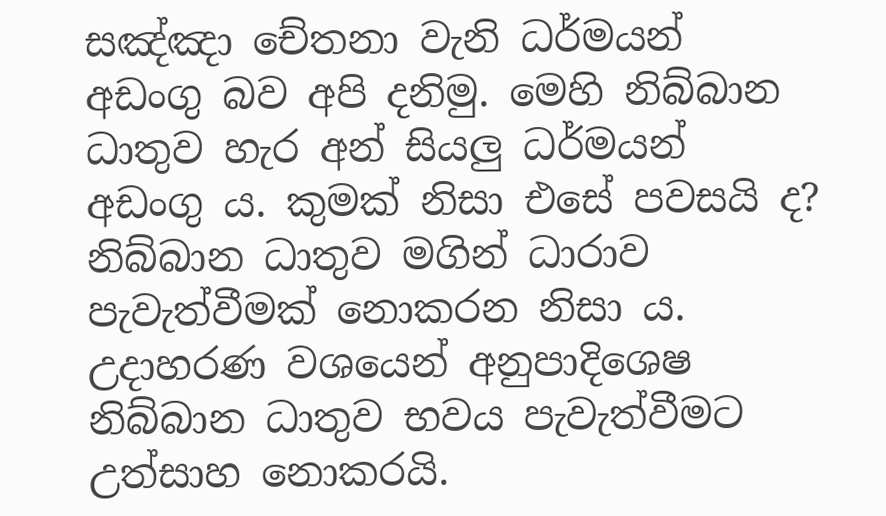සඤ්ඤා චේතනා වැනි ධර්මයන් අඩංගු බව අපි දනිමු. මෙහි නිබ්බාන ධාතුව හැර අන් සියලු ධර්මයන් අඩංගු ය. කුමක් නිසා එසේ පවසයි ද? නිබ්බාන ධාතුව මගින් ධාරාව පැවැත්වීමක් නොකරන නිසා ය. උදාහරණ වශයෙන් අනුපාදිශෙෂ නිබ්බාන ධාතුව භවය පැවැත්වීමට උත්සාහ නොකරයි.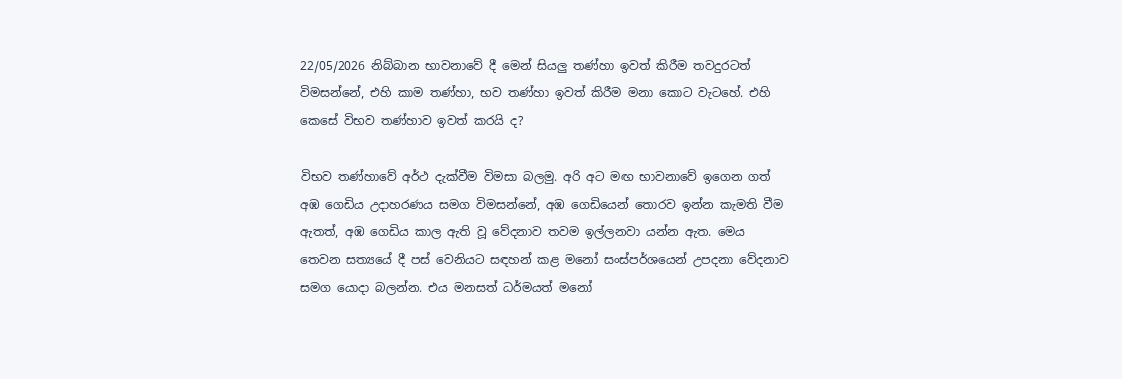22/05/2026 නිබ්බාන භාවනාවේ දී මෙන් සියලු තණ්හා ඉවත් කිරීම තවදුරටත් විමසන්නේ, එහි කාම තණ්හා, භව තණ්හා ඉවත් කිරීම මනා කොට වැටහේ. එහි කෙසේ විභව තණ්හාව ඉවත් කරයි ද?

විභව තණ්හාවේ අර්ථ දැක්වීම විමසා බලමු. අරි අට මඟ භාවනාවේ ඉගෙන ගත් අඹ ගෙඩිය උදාහරණය සමග විමසන්නේ, අඹ ගෙඩියෙන් තොරව ඉන්න කැමති වීම ඇතත්, අඹ ගෙඩිය කාල ඇති වූ වේදනාව තවම ඉල්ලනවා යන්න ඇත. මෙය තෙවන සත්‍යයේ දී පස් වෙනියට සඳහන් කළ මනෝ සංස්පර්ශයෙන් උපදනා වේදනාව සමග යොදා බලන්න. එය මනසත් ධර්මයත් මනෝ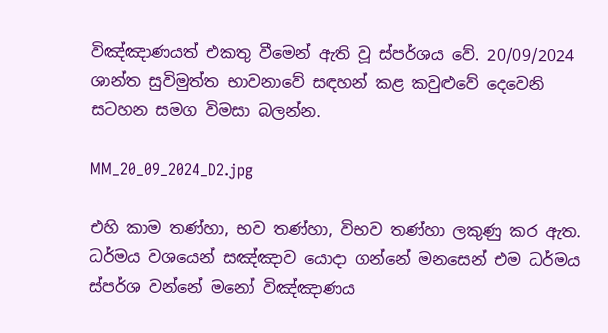විඤ්ඤාණයත් එකතු වීමෙන් ඇති වූ ස්පර්ශය වේ. 20/09/2024 ශාන්ත සුවිමුත්ත භාවනාවේ සඳහන් කළ කවුළුවේ දෙවෙනි සටහන සමග විමසා බලන්න.

MM_20_09_2024_D2.jpg

එහි කාම තණ්හා, භව තණ්හා, විභව තණ්හා ලකුණු කර ඇත. ධර්මය වශයෙන් සඤ්ඤාව යොදා ගන්නේ මනසෙන් එම ධර්මය ස්පර්ශ වන්නේ මනෝ විඤ්ඤාණය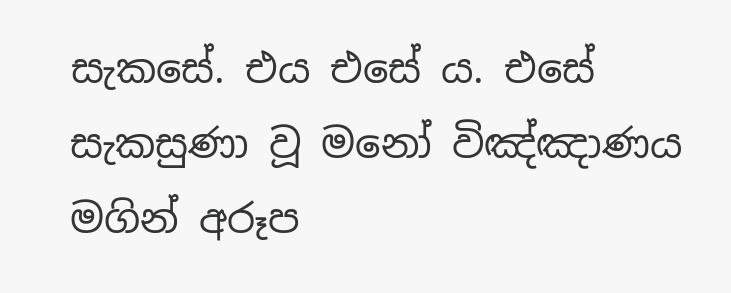සැකසේ. එය එසේ ය. එසේ සැකසුණා වූ මනෝ විඤ්ඤාණය මගින් අරූප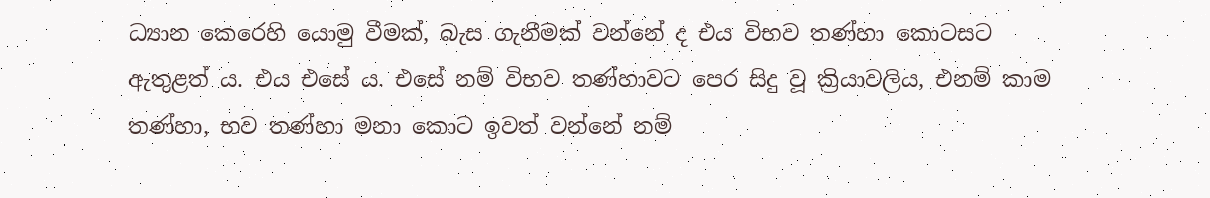ධ්‍යාන කෙරෙහි යොමු වීමක්, බැස ගැනීමක් වන්නේ ද එය විභව තණ්හා කොටසට ඇතුළත් ය. එය එසේ ය. එසේ නම් විභව තණ්හාවට පෙර සිදු වූ ක්‍රියාවලිය, එනම් කාම තණ්හා, භව තණ්හා මනා කොට ඉවත් වන්නේ නම්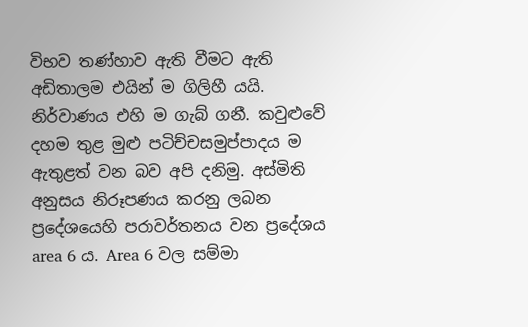විභව තණ්හාව ඇති වීමට ඇති අඩිතාලම එයින් ම ගිලිහී යයි. නිර්වාණය එහි ම ගැබ් ගනී. කවුළුවේ දහම තුළ මුළු පටිච්චසමුප්පාදය ම ඇතුළත් වන බව අපි දනිමු. අස්මිති අනුසය නිරූපණය කරනු ලබන ප්‍රදේශයෙහි පරාවර්තනය වන ප්‍රදේශය area 6 ය. Area 6 වල සම්මා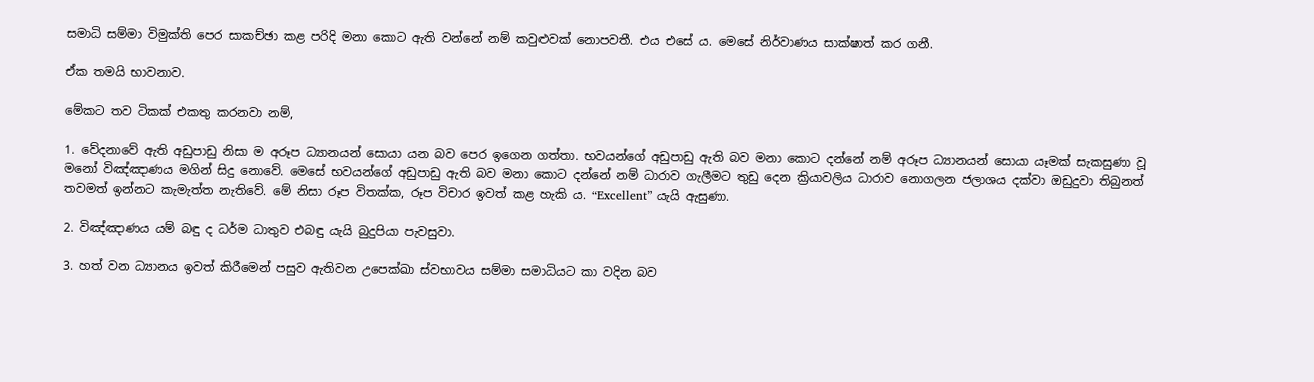සමාධි සම්මා විමුක්ති පෙර සාකච්ඡා කළ පරිදි මනා කොට ඇති වන්නේ නම් කවුළුවක් නොපවතී. එය එසේ ය. මෙසේ නිර්වාණය සාක්ෂාත් කර ගනී.

ඒක තමයි භාවනාව.

මේකට තව ටිකක් එකතු කරනවා නම්,

1. වේදනාවේ ඇති අඩුපාඩු නිසා ම අරූප ධ්‍යානයන් සොයා යන බව පෙර ඉගෙන ගත්තා. භවයන්ගේ අඩුපාඩු ඇති බව මනා කොට දන්නේ නම් අරූප ධ්‍යානයන් සොයා යෑමක් සැකසුණා වූ මනෝ විඤ්ඤාණය මගින් සිදු නොවේ. මෙසේ භවයන්ගේ අඩුපාඩු ඇති බව මනා කොට දන්නේ නම් ධාරාව ගැලීමට තුඩු දෙන ක්‍රියාවලිය ධාරාව නොගලන ජලාශය දක්වා ඔඩුදුවා තිබුනත් තවමත් ඉන්නට කැමැත්ත නැතිවේ. මේ නිසා රූප විතක්ක, රූප විචාර ඉවත් කළ හැකි ය. “Excellent” යැයි ඇසුණා.

2. විඤ්ඤාණය යම් බඳු ද ධර්ම ධාතුව එබඳු යැයි බුදුපියා පැවසුවා.

3. හත් වන ධ්‍යානය ඉවත් කිරීමෙන් පසුව ඇතිවන උපෙක්ඛා ස්වභාවය සම්මා සමාධියට කා වදින බව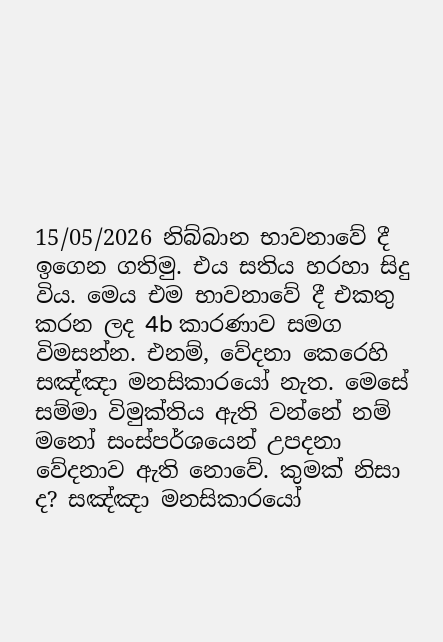15/05/2026 නිබ්බාන භාවනාවේ දී ඉගෙන ගතිමු. එය සතිය හරහා සිදු විය. මෙය එම භාවනාවේ දී එකතු කරන ලද 4b කාරණාව සමග විමසන්න. එනම්, වේදනා කෙරෙහි සඤ්ඤා මනසිකාරයෝ නැත. මෙසේ සම්මා විමුක්තිය ඇති වන්නේ නම් මනෝ සංස්පර්ශයෙන් උපදනා වේදනාව ඇති නොවේ. කුමක් නිසා ද? සඤ්ඤා මනසිකාරයෝ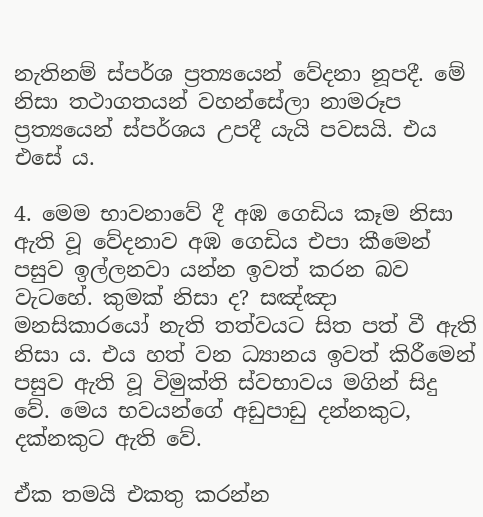නැතිනම් ස්පර්ශ ප්‍රත්‍යයෙන් වේදනා නූපදී. මේ නිසා තථාගතයන් වහන්සේලා නාමරූප ප්‍රත්‍යයෙන් ස්පර්ශය උපදී යැයි පවසයි. එය එසේ ය.

4. මෙම භාවනාවේ දී අඹ ගෙඩිය කෑම නිසා ඇති වූ වේදනාව අඹ ගෙඩිය එපා කීමෙන් පසුව ඉල්ලනවා යන්න ඉවත් කරන බව වැටහේ. කුමක් නිසා ද? සඤ්ඤා මනසිකාරයෝ නැති තත්වයට සිත පත් වී ඇති නිසා ය. එය හත් වන ධ්‍යානය ඉවත් කිරීමෙන් පසුව ඇති වූ විමුක්ති ස්වභාවය මගින් සිදු වේ. මෙය භවයන්ගේ අඩුපාඩු දන්නකුට, දක්නකුට ඇති වේ.

ඒක තමයි එකතු කරන්න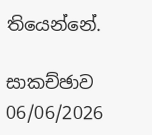තියෙන්නේ.

සාකච්ඡාව 06/06/2026